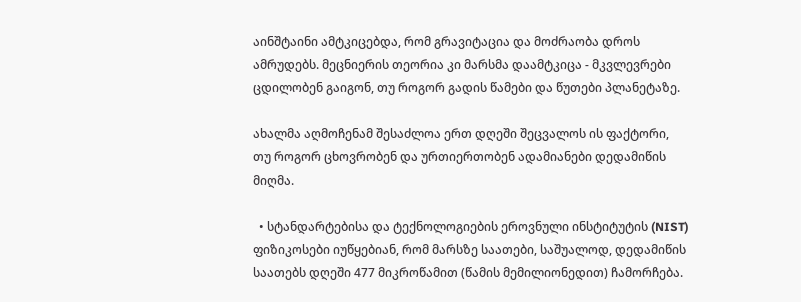აინშტაინი ამტკიცებდა, რომ გრავიტაცია და მოძრაობა დროს ამრუდებს. მეცნიერის თეორია კი მარსმა დაამტკიცა - მკვლევრები ცდილობენ გაიგონ, თუ როგორ გადის წამები და წუთები პლანეტაზე.

ახალმა აღმოჩენამ შესაძლოა ერთ დღეში შეცვალოს ის ფაქტორი, თუ როგორ ცხოვრობენ და ურთიერთობენ ადამიანები დედამიწის მიღმა.

  • სტანდარტებისა და ტექნოლოგიების ეროვნული ინსტიტუტის (NIST) ფიზიკოსები იუწყებიან, რომ მარსზე საათები, საშუალოდ, დედამიწის საათებს დღეში 477 მიკროწამით (წამის მემილიონედით) ჩამორჩება.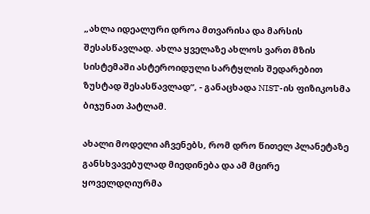„ახლა იდეალური დროა მთვარისა და მარსის შესასწავლად. ახლა ყველაზე ახლოს ვართ მზის სისტემაში ასტეროიდული სარტყლის შედარებით ზუსტად შესასწავლად“, - განაცხადა NIST-ის ფიზიკოსმა ბიჯუნათ პატლამ.

ახალი მოდელი აჩვენებს, რომ დრო წითელ პლანეტაზე განსხვავებულად მიედინება და ამ მცირე ყოველდღიურმა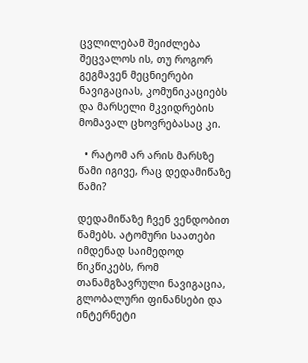ცვლილებამ შეიძლება შეცვალოს ის, თუ როგორ გეგმავენ მეცნიერები ნავიგაციას, კომუნიკაციებს და მარსელი მკვიდრების მომავალ ცხოვრებასაც კი.

  • რატომ არ არის მარსზე წამი იგივე, რაც დედამიწაზე წამი?

დედამიწაზე ჩვენ ვენდობით წამებს. ატომური საათები იმდენად საიმედოდ წიკწიკებს, რომ თანამგზავრული ნავიგაცია, გლობალური ფინანსები და ინტერნეტი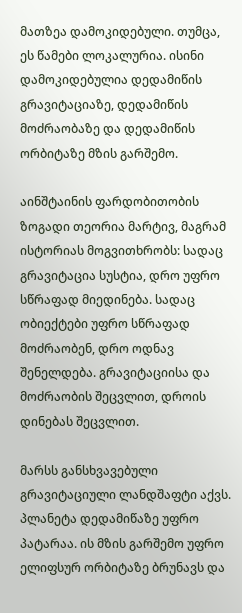მათზეა დამოკიდებული. თუმცა, ეს წამები ლოკალურია. ისინი დამოკიდებულია დედამიწის გრავიტაციაზე, დედამიწის მოძრაობაზე და დედამიწის ორბიტაზე მზის გარშემო.

აინშტაინის ფარდობითობის ზოგადი თეორია მარტივ, მაგრამ ისტორიას მოგვითხრობს: სადაც გრავიტაცია სუსტია, დრო უფრო სწრაფად მიედინება. სადაც ობიექტები უფრო სწრაფად მოძრაობენ, დრო ოდნავ შენელდება. გრავიტაციისა და მოძრაობის შეცვლით, დროის დინებას შეცვლით.

მარსს განსხვავებული გრავიტაციული ლანდშაფტი აქვს. პლანეტა დედამიწაზე უფრო პატარაა. ის მზის გარშემო უფრო ელიფსურ ორბიტაზე ბრუნავს და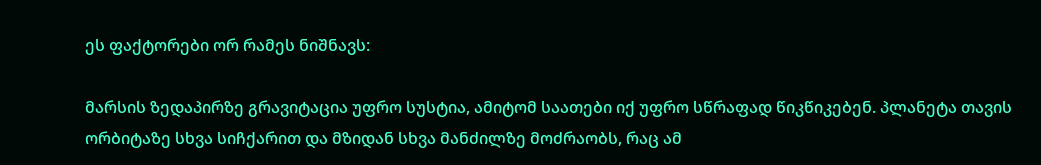ეს ფაქტორები ორ რამეს ნიშნავს:

მარსის ზედაპირზე გრავიტაცია უფრო სუსტია, ამიტომ საათები იქ უფრო სწრაფად წიკწიკებენ. პლანეტა თავის ორბიტაზე სხვა სიჩქარით და მზიდან სხვა მანძილზე მოძრაობს, რაც ამ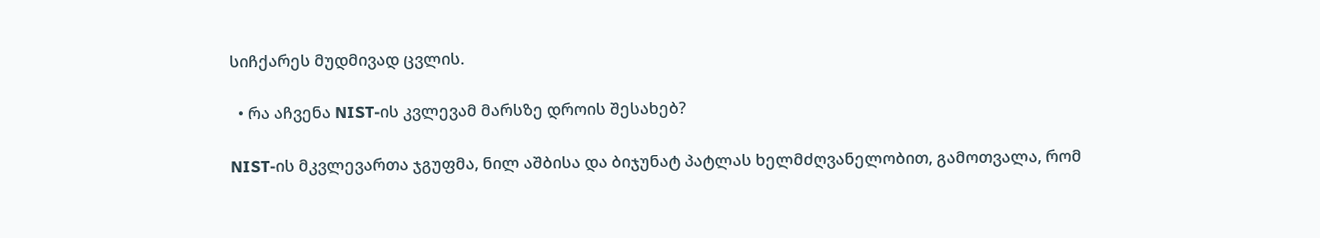სიჩქარეს მუდმივად ცვლის.

  • რა აჩვენა NIST-ის კვლევამ მარსზე დროის შესახებ?

NIST-ის მკვლევართა ჯგუფმა, ნილ აშბისა და ბიჯუნატ პატლას ხელმძღვანელობით, გამოთვალა, რომ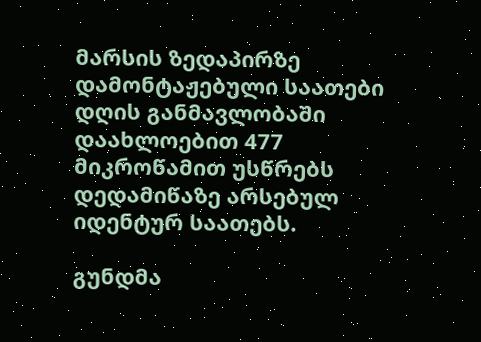მარსის ზედაპირზე დამონტაჟებული საათები დღის განმავლობაში დაახლოებით 477 მიკროწამით უსწრებს დედამიწაზე არსებულ იდენტურ საათებს.

გუნდმა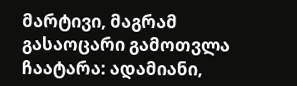მარტივი, მაგრამ გასაოცარი გამოთვლა ჩაატარა: ადამიანი,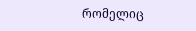რომელიც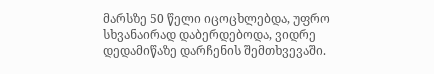მარსზე 50 წელი იცოცხლებდა, უფრო სხვანაირად დაბერდებოდა, ვიდრე დედამიწაზე დარჩენის შემთხვევაში.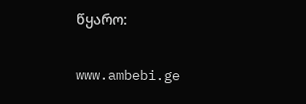წყარო:

www.ambebi.ge